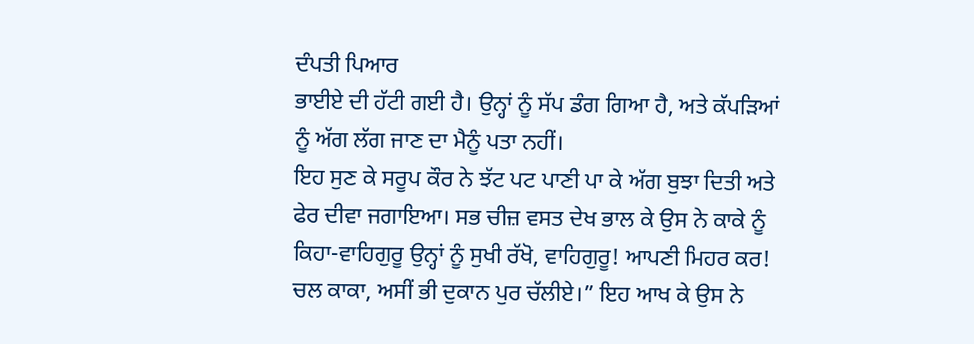ਦੰਪਤੀ ਪਿਆਰ
ਭਾਈਏ ਦੀ ਹੱਟੀ ਗਈ ਹੈ। ਉਨ੍ਹਾਂ ਨੂੰ ਸੱਪ ਡੰਗ ਗਿਆ ਹੈ, ਅਤੇ ਕੱਪੜਿਆਂ ਨੂੰ ਅੱਗ ਲੱਗ ਜਾਣ ਦਾ ਮੈਨੂੰ ਪਤਾ ਨਹੀਂ।
ਇਹ ਸੁਣ ਕੇ ਸਰੂਪ ਕੌਰ ਨੇ ਝੱਟ ਪਟ ਪਾਣੀ ਪਾ ਕੇ ਅੱਗ ਬੁਝਾ ਦਿਤੀ ਅਤੇ ਫੇਰ ਦੀਵਾ ਜਗਾਇਆ। ਸਭ ਚੀਜ਼ ਵਸਤ ਦੇਖ ਭਾਲ ਕੇ ਉਸ ਨੇ ਕਾਕੇ ਨੂੰ ਕਿਹਾ-ਵਾਹਿਗੁਰੂ ਉਨ੍ਹਾਂ ਨੂੰ ਸੁਖੀ ਰੱਖੋ, ਵਾਹਿਗੁਰੂ! ਆਪਣੀ ਮਿਹਰ ਕਰ! ਚਲ ਕਾਕਾ, ਅਸੀਂ ਭੀ ਦੁਕਾਨ ਪੁਰ ਚੱਲੀਏ।” ਇਹ ਆਖ ਕੇ ਉਸ ਨੇ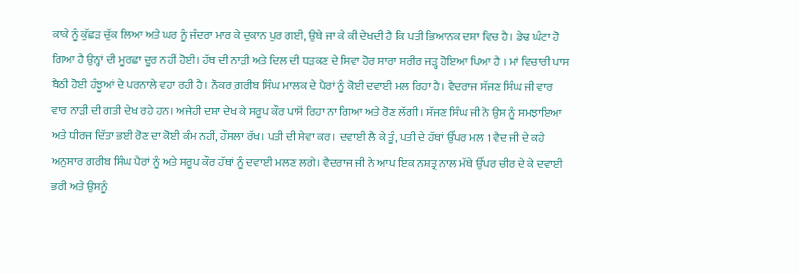ਕਾਕੇ ਨੂੰ ਕੁੱਛੜ ਚੁੱਕ ਲਿਆ ਅਤੇ ਘਰ ਨੂੰ ਜੰਦਰਾ ਮਾਰ ਕੇ ਦੁਕਾਨ ਪੁਰ ਗਈ, ਉਥੇ ਜਾ ਕੇ ਕੀ ਦੇਖਦੀ ਹੈ ਕਿ ਪਤੀ ਭਿਆਨਕ ਦਸ਼ਾ ਵਿਚ ਹੈ। ਡੇਢ ਘੰਟਾ ਹੋ ਗਿਆ ਹੈ ਉਨ੍ਹਾਂ ਦੀ ਮੂਰਛਾ ਦੂਰ ਨਹੀਂ ਹੋਈ। ਹੱਥ ਦੀ ਨਾੜੀ ਅਤੇ ਦਿਲ ਦੀ ਧੜਕਣ ਦੇ ਸਿਵਾ ਹੋਰ ਸਾਰਾ ਸਰੀਰ ਜੜ੍ਹ ਹੋਇਆ ਪਿਆ ਹੈ । ਮਾਂ ਵਿਚਾਰੀ ਪਾਸ ਬੈਠੀ ਹੋਈ ਹੰਝੂਆਂ ਦੇ ਪਰਨਾਲੇ ਵਹਾ ਰਹੀ ਹੈ। ਨੌਕਰ ਗ਼ਰੀਬ ਸਿੰਘ ਮਾਲਕ ਦੇ ਪੈਰਾਂ ਨੂੰ ਕੋਈ ਦਵਾਈ ਮਲ ਰਿਹਾ ਹੈ। ਵੈਦਰਾਜ ਸੱਜਣ ਸਿੰਘ ਜੀ ਵਾਰ ਵਾਰ ਨਾੜੀ ਦੀ ਗਤੀ ਦੇਖ ਰਹੇ ਹਨ। ਅਜੇਹੀ ਦਸ਼ਾ ਦੇਖ ਕੇ ਸਰੂਪ ਕੌਰ ਪਾਸੋਂ ਰਿਹਾ ਨਾ ਗਿਆ ਅਤੇ ਰੋਣ ਲੱਗੀ। ਸੱਜਣ ਸਿੰਘ ਜੀ ਨੋ ਉਸ ਨੂੰ ਸਮਝਾਇਆ ਅਤੇ ਧੀਰਜ ਦਿੱਤਾ ਭਈ ਰੋਣ ਦਾ ਕੋਈ ਕੰਮ ਨਹੀਂ, ਹੌਸਲਾ ਰੱਖ। ਪਤੀ ਦੀ ਸੇਵਾ ਕਰ। ਦਵਾਈ ਲੈ ਕੇ ਤੂੰ, ਪਤੀ ਦੇ ਹੱਥਾਂ ਉੱਪਰ ਮਲ 1 ਵੈਦ ਜੀ ਦੇ ਕਹੇ ਅਨੁਸਾਰ ਗਰੀਬ ਸਿੰਘ ਪੈਰਾਂ ਨੂੰ ਅਤੇ ਸਰੂਪ ਕੌਰ ਹੱਥਾਂ ਨੂੰ ਦਵਾਈ ਮਲਣ ਲਗੇ। ਵੈਦਰਾਜ ਜੀ ਨੇ ਆਪ ਇਕ ਨਸ਼ਤ੍ਰ ਨਾਲ ਮੱਥੇ ਉੱਪਰ ਚੀਰ ਦੇ ਕੇ ਦਵਾਈ ਭਰੀ ਅਤੇ ਉਸਨੂੰ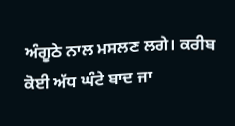ਅੰਗੂਠੇ ਨਾਲ ਮਸਲਣ ਲਗੇ। ਕਰੀਬ ਕੋਈ ਅੱਧ ਘੰਟੇ ਬਾਦ ਜਾ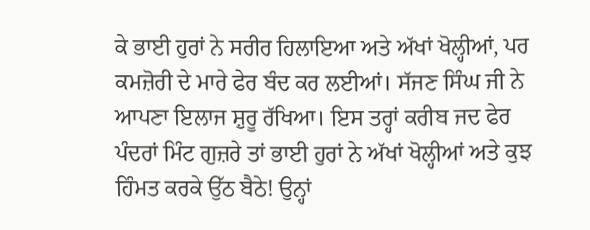ਕੇ ਭਾਈ ਹੁਰਾਂ ਨੇ ਸਰੀਰ ਹਿਲਾਇਆ ਅਤੇ ਅੱਖਾਂ ਖੋਲ੍ਹੀਆਂ, ਪਰ ਕਮਜ਼ੋਰੀ ਦੇ ਮਾਰੇ ਫੇਰ ਬੰਦ ਕਰ ਲਈਆਂ। ਸੱਜਣ ਸਿੰਘ ਜੀ ਨੇ ਆਪਣਾ ਇਲਾਜ ਸ਼ੁਰੂ ਰੱਖਿਆ। ਇਸ ਤਰ੍ਹਾਂ ਕਰੀਬ ਜਦ ਫੇਰ ਪੰਦਰਾਂ ਮਿੰਟ ਗੁਜ਼ਰੇ ਤਾਂ ਭਾਈ ਹੁਰਾਂ ਨੇ ਅੱਖਾਂ ਖੋਲ੍ਹੀਆਂ ਅਤੇ ਕੁਝ ਹਿੰਮਤ ਕਰਕੇ ਉੱਠ ਬੈਠੇ! ਉਨ੍ਹਾਂ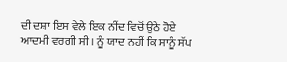ਦੀ ਦਸ਼ਾ ਇਸ ਵੇਲੇ ਇਕ ਨੀਂਦ ਵਿਚੋਂ ਉਠੇ ਹੋਏ ਆਦਮੀ ਵਰਗੀ ਸੀ । ਨੂੰ ਯਾਦ ਨਹੀਂ ਕਿ ਸਾਨੂੰ ਸੱਪ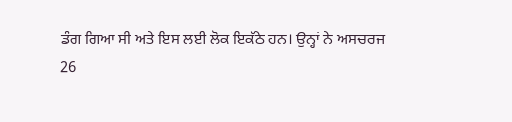ਡੰਗ ਗਿਆ ਸੀ ਅਤੇ ਇਸ ਲਈ ਲੋਕ ਇਕੱਠੇ ਹਨ। ਉਨ੍ਹਾਂ ਨੇ ਅਸਚਰਜ
26